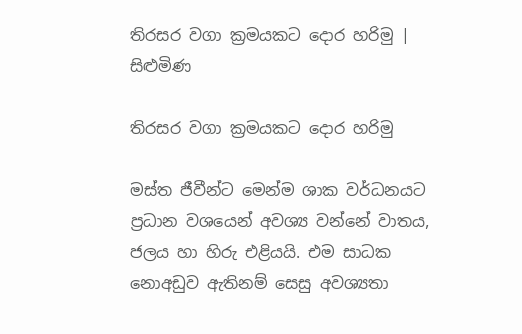තිරසර වගා ක්‍රමයකට දොර හරිමු | සිළුමිණ

තිරසර වගා ක්‍රමයකට දොර හරිමු

මස්ත ජීවීන්ට මෙන්ම ශාක වර්ධනයට ප්‍රධාන වශයෙන් අවශ්‍ය වන්නේ වාතය, ජලය හා හිරු එළියයි. එම සාධක නොඅඩුව ඇතිනම් සෙසු අවශ්‍යතා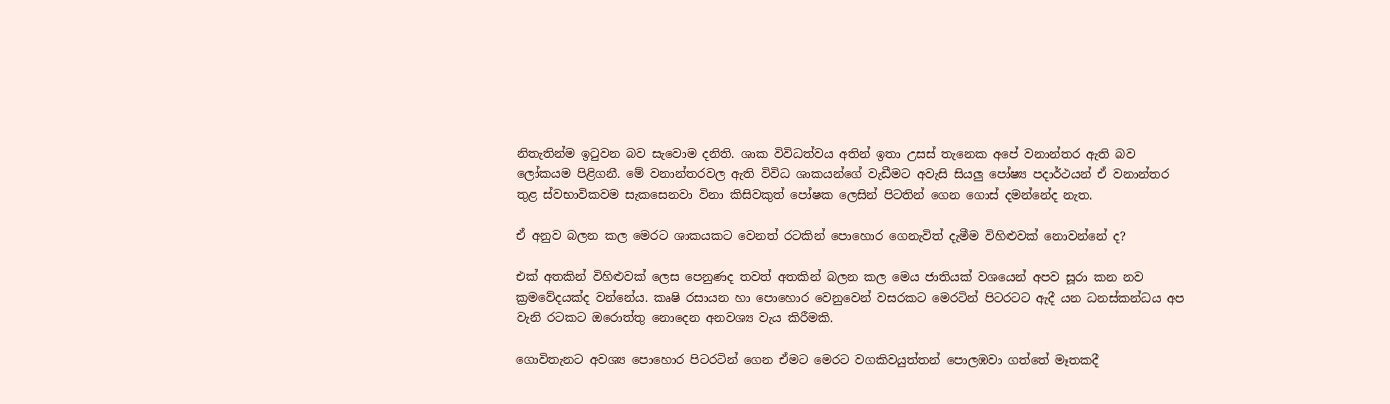නිතැතින්ම ඉටුවන බව සැවොම දනිති. ශාක විවිධත්වය අතින් ඉතා උසස් තැනෙක අපේ වනාන්තර ඇති බව ලෝකයම පිළිගනී. මේ වනාන්තරවල ඇති විවිධ ශාකයන්ගේ වැඩීමට අවැසි සියලු පෝෂ්‍ය පදාර්ථයන් ඒ වනාන්තර තුළ ස්වභාවිකවම සැකසෙනවා විනා කිසිවකුත් පෝෂක ලෙසින් පිටතින් ගෙන ගොස් දමන්නේද නැත.

ඒ අනුව බලන කල මෙරට ශාකයකට වෙනත් රටකින් පොහොර ගෙනැවිත් දැමීම විහිළුවක් නොවන්නේ ද?

එක් අතකින් විහිළුවක් ලෙස පෙනුණද තවත් අතකින් බලන කල මෙය ජාතියක් වශයෙන් අපව සූරා කන නව ක්‍රමවේදයක්ද වන්නේය. කෘෂි රසායන හා පොහොර වෙනුවෙන් වසරකට මෙරටින් පිටරටට ඇදී යන ධනස්කන්ධය අප වැනි රටකට ඔරොත්තු නොදෙන අනවශ්‍ය වැය කිරීමකි.

ගොවිතැනට අවශ්‍ය පොහොර පිටරටින් ගෙන ඒමට මෙරට වගකිවයුත්තන් පොලඹවා ගත්තේ මෑතකදී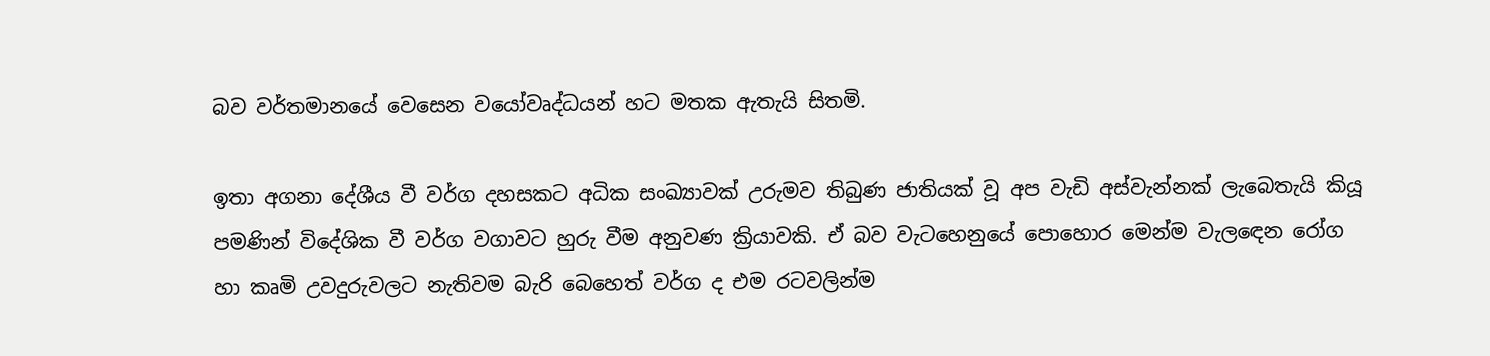බව වර්තමානයේ වෙසෙන වයෝවෘද්ධයන් හට මතක ඇතැයි සිතමි.

ඉතා අගනා දේශීය වී වර්ග දහසකට අධික සංඛ්‍යාවක් උරුමව තිබුණ ජාතියක් වූ අප වැඩි අස්වැන්නක් ලැබෙතැයි කියූ පමණින් විදේශික වී වර්ග වගාවට හුරු වීම අනුවණ ක්‍රියාවකි. ඒ බව වැටහෙනුයේ පොහොර මෙන්ම වැලඳෙන රෝග හා කෘමි උවදුරුවලට නැතිවම බැරි බෙහෙත් වර්ග ද එම රටවලින්ම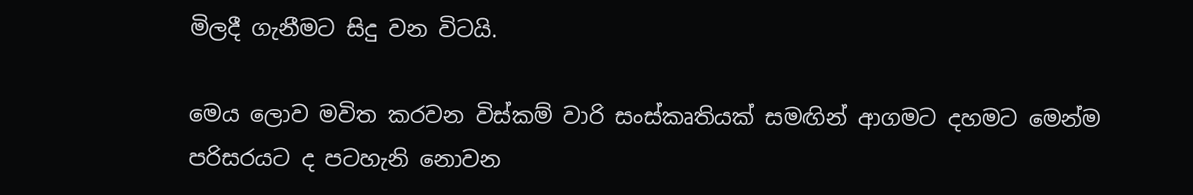මිලදී ගැනීමට සිදු වන විටයි.

මෙය ලොව මවිත කරවන විස්කම් වාරි සංස්කෘතියක් සමඟින් ආගමට දහමට මෙන්ම පරිසරයට ද පටහැනි නොවන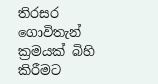තිරසර ගොවිතැන් ක්‍රමයක් බිහි කිරීමට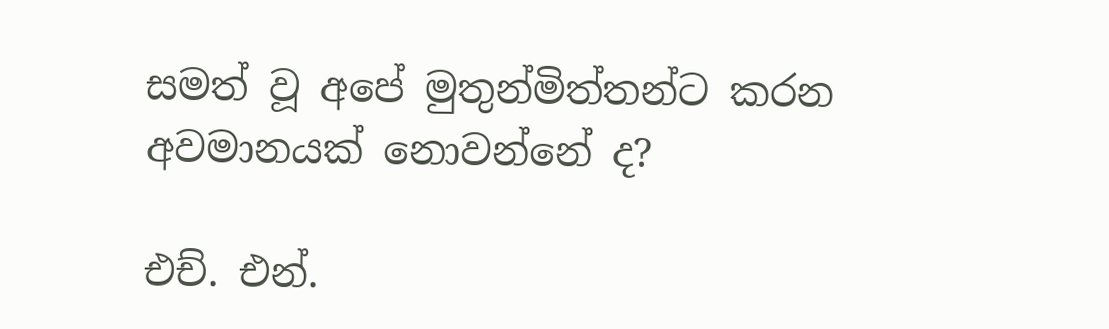සමත් වූ අපේ මුතුන්මිත්තන්ට කරන අවමානයක් නොවන්නේ ද?

එච්. එන්.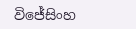විජේසිංහ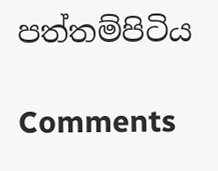පත්තම්පිටිය

Comments